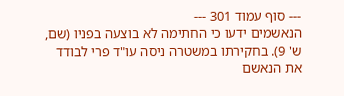--- סוף עמוד 301 ---
הנאשמים ידעו כי החתימה לא בוצעה בפניו (שם, ש' 9). בחקירתו במשטרה ניסה עו"ד פרי לבודד את הנאשם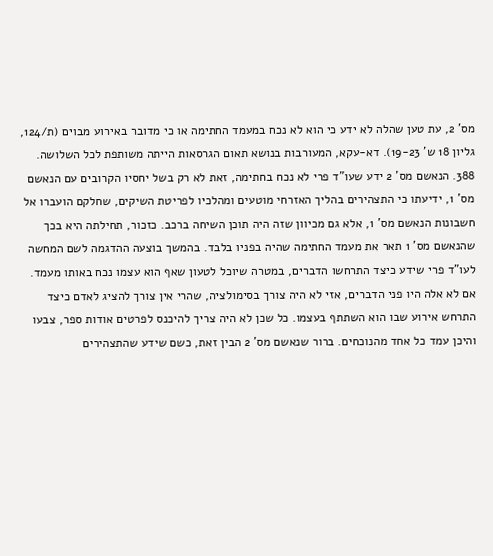מס' 2, עת טען שהלה לא ידע כי הוא לא נכח במעמד החתימה או כי מדובר באירוע מבוים (ת/124, גליון 18 ש' 19-23). דא-עקא, המעורבות בנושא תאום הגרסאות הייתה משותפת לכל השלושה.
388. הנאשם מס' 2 ידע שעו"ד פרי לא נכח בחתימה, זאת לא רק בשל יחסיו הקרובים עם הנאשם מס' 1, ידיעתו כי התצהירים בהליך האזרחי מוטעים ומהלכיו לפריטת השיקים, שחלקם הועברו אל חשבונות הנאשם מס' 1, אלא גם מכיוון שזה היה תוכן השיחה ברכב. כזכור, תחילתה היא בכך שהנאשם מס' 1 תאר את מעמד החתימה שהיה בפניו בלבד. בהמשך בוצעה ההדגמה לשם המחשה לעו"ד פרי שידע כיצד התרחשו הדברים, במטרה שיוכל לטעון שאף הוא עצמו נכח באותו מעמד. אם לא אלה היו פני הדברים, אזי לא היה צורך בסימולציה, שהרי אין צורך להציג לאדם כיצד התרחש אירוע שבו הוא השתתף בעצמו. כל שכן לא היה צריך להיכנס לפרטים אודות ספר, צבעו והיכן עמד כל אחד מהנוכחים. ברור שנאשם מס' 2 הבין זאת, כשם שידע שהתצהירים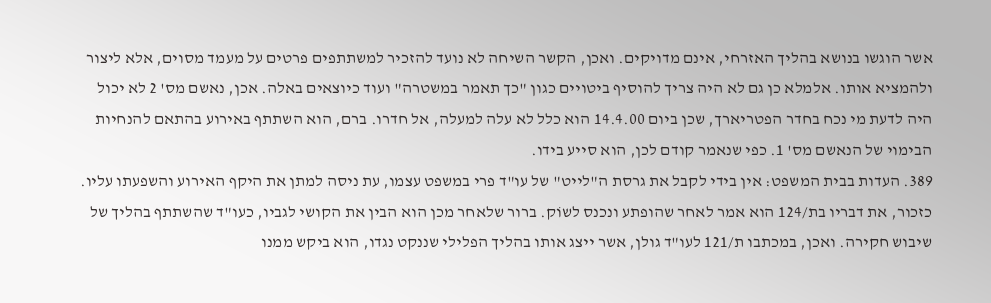אשר הוגשו בנושא בהליך האזרחי, אינם מדויקים. ואכן, הקשר השיחה לא נועד להזכיר למשתתפים פרטים על מעמד מסוים, אלא ליצור ולהמציא אותו. אלמלא כן גם לא היה צריך להוסיף ביטויים כגון "כך תאמר במשטרה" ועוד כיוצאים באלה. אכן, נאשם מס' 2 לא יכול היה לדעת מי נכח בחדר הפטריארך, שכן ביום 14.4.00 הוא כלל לא עלה למעלה, אל חדרו. ברם, הוא השתתף באירוע בהתאם להנחיות הבימוי של הנאשם מס' 1. כפי שנאמר קודם לכן, הוא סייע בידו.
389. העדות בבית המשפט: אין בידי לקבל את גרסת ה"לייט" של עו"ד פרי במשפט עצמו, עת ניסה למתן את היקף האירוע והשפעתו עליו. כזכור, את דבריו בת/124 הוא אמר לאחר שהופתע ונכנס לשוֹק. ברור שלאחר מכן הוא הבין את הקושי לגביו, כעו"ד שהשתתף בהליך של שיבוש חקירה. ואכן, במכתבו ת/121 לעו"ד גולן, אשר ייצג אותו בהליך הפלילי שננקט נגדו, הוא ביקש ממנו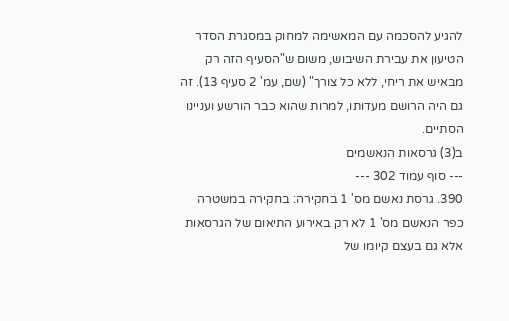להגיע להסכמה עם המאשימה למחוק במסגרת הסדר הטיעון את עבירת השיבוש, משום ש"הסעיף הזה רק מבאיש את ריחי, ללא כל צורך" (שם, עמ' 2 סעיף 13). זה גם היה הרושם מעדותו, למרות שהוא כבר הורשע ועניינו הסתיים.
ב(3) גרסאות הנאשמים
--- סוף עמוד 302 ---
390. גרסת נאשם מס' 1 בחקירה: בחקירה במשטרה כפר הנאשם מס' 1 לא רק באירוע התיאום של הגרסאות אלא גם בעצם קיומו של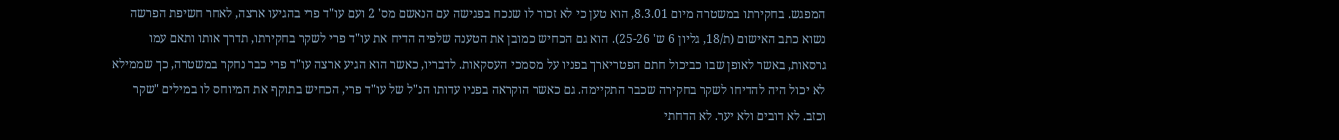המפגש. בחקירתו במשטרה מיום 8.3.01, הוא טען כי לא זכור לו שנכח בפגישה עם הנאשם מס' 2 ועם עו"ד פרי בהגיעו ארצה, לאחר חשיפת הפרשה נשוא כתב האישום (ת/18, גליון 6 ש' 25-26). הוא גם הכחיש כמובן את הטענה שלפיה הדיח את עו"ד פרי לשקר בחקירתו, תדרך אותו ותאם עמו גרסאות, באשר לאופן שבו כביכול חתם הפטריארך בפניו על מסמכי העסקאות. לדבריו, כאשר הוא הגיע ארצה עו"ד פרי כבר נחקר במשטרה, כך שממילא לא יכול היה להדיחו לשקר בחקירה שכבר התקיימה. גם כאשר הוקראה בפניו עדותו הנ"ל של עו"ד פרי, הכחיש בתוקף את המיוחס לו במילים "שקר וכזב. לא דובים ולא יער. לא הדחתי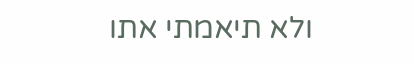ולא תיאמתי אתו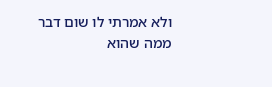ולא אמרתי לו שום דבר ממה שהוא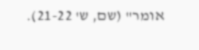אומר" (שם, ש' 21-22).